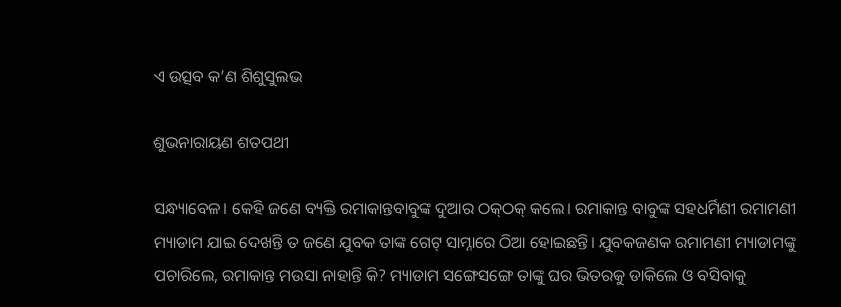ଏ ଉତ୍ସବ କ’ଣ ଶିଶୁସୁଲଭ

ଶୁଭନାରାୟଣ ଶତପଥୀ

ସନ୍ଧ୍ୟାବେଳ। କେହି ଜଣେ ବ୍ୟକ୍ତି ରମାକାନ୍ତବାବୁଙ୍କ ଦୁଆର ଠକ୍‌ଠକ୍‌ କଲେ। ରମାକାନ୍ତ ବାବୁଙ୍କ ସହଧର୍ମିଣୀ ରମାମଣୀ ମ୍ୟାଡାମ ଯାଇ ଦେଖନ୍ତି ତ ଜଣେ ଯୁବକ ତାଙ୍କ ଗେଟ୍‌ ସାମ୍ନାରେ ଠିଆ ହୋଇଛନ୍ତି। ଯୁବକଜଣକ ରମାମଣୀ ମ୍ୟାଡାମଙ୍କୁ ପଚାରିଲେ, ରମାକାନ୍ତ ମଉସା ନାହାନ୍ତି କି? ମ୍ୟାଡାମ ସଙ୍ଗେସଙ୍ଗେ ତାଙ୍କୁ ଘର ଭିତରକୁ ଡାକିଲେ ଓ ବସିବାକୁ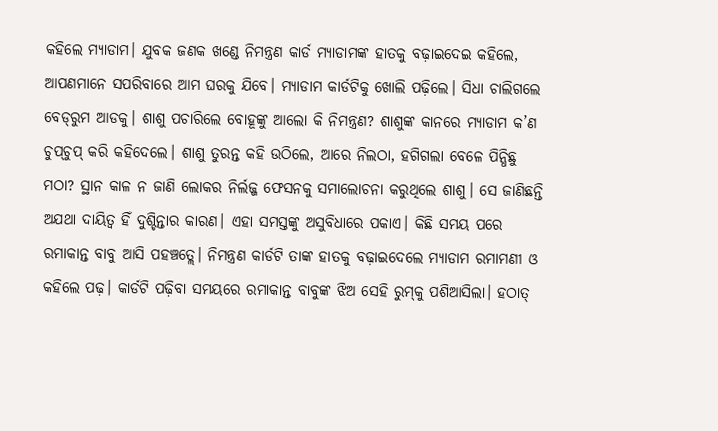କହିଲେ ମ୍ୟାଡାମ। ଯୁବକ ଜଣକ ଖଣ୍ଡେ ନିମନ୍ତ୍ରଣ କାର୍ଡ ମ୍ୟାଡାମଙ୍କ ହାତକୁ ବଢ଼ାଇଦେଇ କହିଲେ, ଆପଣମାନେ ସପରିବାରେ ଆମ ଘରକୁ ଯିବେ। ମ୍ୟାଡାମ କାର୍ଡଟିକୁ ଖୋଲି ପଢ଼ିଲେ। ସିଧା ଚାଲିଗଲେ ବେଡ୍‌ରୁମ ଆଡକୁ। ଶାଶୁ ପଚାରିଲେ ବୋହୂଙ୍କୁ ଆଲୋ କି ନିମନ୍ତ୍ରଣ? ଶାଶୁଙ୍କ କାନରେ ମ୍ୟାଡାମ କ’ଣ ଚୁପ୍‌ଚୁପ୍‌ କରି କହିଦେଲେ। ଶାଶୁ ତୁରନ୍ତ କହି ଉଠିଲେ, ଆରେ ନିଲଠା, ହଗିଗଲା ବେଳେ ପିନ୍ଧିଛୁ ମଠା? ସ୍ଥାନ କାଳ ନ ଜାଣି ଲୋକର ନିର୍ଲଜ୍ଜ ଫେସନକୁ ସମାଲୋଚନା କରୁଥିଲେ ଶାଶୁ। ସେ ଜାଣିଛନ୍ତି ଅଯଥା ଦାୟିତ୍ୱ ହିଁ ଦୁଶ୍ଚିନ୍ତାର କାରଣ। ଏହା ସମସ୍ତଙ୍କୁ ଅସୁବିଧାରେ ପକାଏ। କିଛି ସମୟ ପରେ ରମାକାନ୍ତ ବାବୁ ଆସି ପହଞ୍ଚତ୍ଲେ। ନିମନ୍ତ୍ରଣ କାର୍ଡଟି ତାଙ୍କ ହାତକୁ ବଢ଼ାଇଦେଲେ ମ୍ୟାଡାମ ରମାମଣୀ ଓ କହିଲେ ପଢ଼। କାର୍ଡଟି ପଢ଼ିବା ସମୟରେ ରମାକାନ୍ତ ବାବୁଙ୍କ ଝିଅ ସେହି ରୁମ୍‌କୁ ପଶିଆସିଲା। ହଠାତ୍‌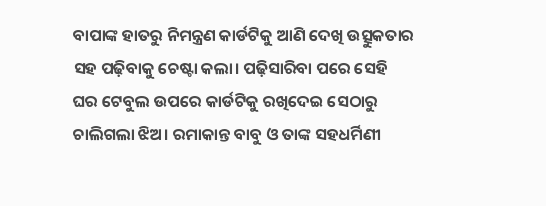ବାପାଙ୍କ ହାତରୁ ନିମନ୍ତ୍ରଣ କାର୍ଡଟିକୁ ଆଣି ଦେଖି ଉତ୍ସୁକତାର ସହ ପଢ଼ିବାକୁ ଚେଷ୍ଟା କଲା। ପଢ଼ିସାରିବା ପରେ ସେହି ଘର ଟେବୁଲ ଉପରେ କାର୍ଡଟିକୁ ରଖିଦେଇ ସେଠାରୁ ଚାଲିଗଲା ଝିଅ। ରମାକାନ୍ତ ବାବୁ ଓ ତାଙ୍କ ସହଧର୍ମିଣୀ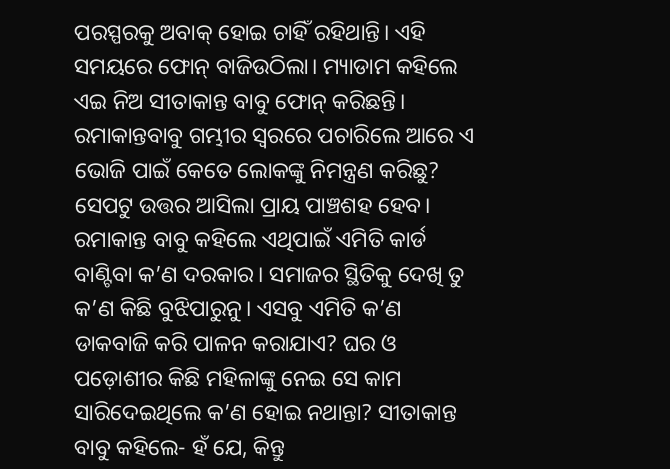ପରସ୍ପରକୁ ଅବାକ୍‌ ହୋଇ ଚାହିଁ ରହିଥାନ୍ତି। ଏହି ସମୟରେ ଫୋନ୍‌ ବାଜିଉଠିଲା। ମ୍ୟାଡାମ କହିଲେ ଏଇ ନିଅ ସୀତାକାନ୍ତ ବାବୁ ଫୋନ୍‌ କରିଛନ୍ତି। ରମାକାନ୍ତବାବୁ ଗମ୍ଭୀର ସ୍ବରରେ ପଚାରିଲେ ଆରେ ଏ ଭୋଜି ପାଇଁ କେତେ ଲୋକଙ୍କୁ ନିମନ୍ତ୍ରଣ କରିଛୁ? ସେପଟୁ ଉତ୍ତର ଆସିଲା ପ୍ରାୟ ପାଞ୍ଚଶହ ହେବ। ରମାକାନ୍ତ ବାବୁ କହିଲେ ଏଥିପାଇଁ ଏମିତି କାର୍ଡ ବାଣ୍ଟିବା କ’ଣ ଦରକାର। ସମାଜର ସ୍ଥିତିକୁ ଦେଖି ତୁ କ’ଣ କିଛି ବୁଝିପାରୁନୁ। ଏସବୁ ଏମିତି କ’ଣ ଡାକବାଜି କରି ପାଳନ କରାଯାଏ? ଘର ଓ ପଡ଼ୋଶୀର କିଛି ମହିଳାଙ୍କୁ ନେଇ ସେ କାମ ସାରିଦେଇଥିଲେ କ’ଣ ହୋଇ ନଥାନ୍ତା? ସୀତାକାନ୍ତ ବାବୁ କହିଲେ- ହଁ ଯେ, କିନ୍ତୁ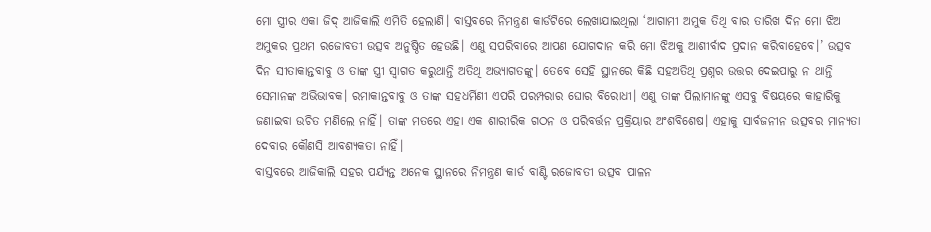ମୋ ସ୍ତ୍ରୀର ଏକା ଜିଦ୍‌ ଆଜିକାଲି ଏମିତି ହେଲାଣି। ବାସ୍ତବରେ ନିମନ୍ତ୍ରଣ କାର୍ଡଟିରେ ଲେଖାଯାଇଥିଲା ‘ଆଗାମୀ ଅମୁକ ତିଥି ବାର ତାରିଖ ଦିନ ମୋ ଝିଅ ଅମୁକର ପ୍ରଥମ ରଜୋବତୀ ଉତ୍ସବ ଅନୁଷ୍ଠିତ ହେଉଛି। ଏଣୁ ସପରିବାରେ ଆପଣ ଯୋଗଦାନ କରି ମୋ ଝିଅକୁ ଆଶୀର୍ବାଦ ପ୍ରଦାନ କରିବାହେବେ।’ ଉତ୍ସବ ଦିନ ସୀତାକାନ୍ତବାବୁ ଓ ତାଙ୍କ ସ୍ତ୍ରୀ ସ୍ବାଗତ କରୁଥାନ୍ତି ଅତିଥି ଅଭ୍ୟାଗତଙ୍କୁ। ତେବେ ସେହି ସ୍ଥାନରେ କିଛି ସହଅତିଥି ପ୍ରଶ୍ନର ଉତ୍ତର ଦେଇପାରୁ ନ ଥାନ୍ତି ସେମାନଙ୍କ ଅଭିଭାବକ। ରମାକାନ୍ତବାବୁ ଓ ତାଙ୍କ ସହଧର୍ମିଣୀ ଏପରି ପରମ୍ପରାର ଘୋର ବିରୋଧୀ। ଏଣୁ ତାଙ୍କ ପିଲାମାନଙ୍କୁ ଏସବୁ ବିଷୟରେ କାହାରିକୁ ଜଣାଇବା ଉଚିତ ମଣିଲେ ନାହିଁ। ତାଙ୍କ ମତରେ ଏହା ଏକ ଶାରୀରିକ ଗଠନ ଓ ପରିବର୍ତ୍ତନ ପ୍ରକ୍ରିୟାର ଅଂଶବିଶେଷ। ଏହାକୁ ସାର୍ବଜନୀନ ଉତ୍ସବର ମାନ୍ୟତା ଦେବାର କୌଣସି ଆବଶ୍ୟକତା ନାହିଁ।
ବାସ୍ତବରେ ଆଜିକାଲି ସହର ପର୍ଯ୍ୟନ୍ତ ଅନେକ ସ୍ଥାନରେ ନିମନ୍ତ୍ରଣ କାର୍ଡ ବାଣ୍ଟି ରଜୋବତୀ ଉତ୍ସବ ପାଳନ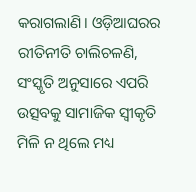କରାଗଲାଣି। ଓଡ଼ିଆଘରର ରୀତିନୀତି ଚାଲିଚଳଣି, ସଂସ୍କୃତି ଅନୁସାରେ ଏପରି ଉତ୍ସବକୁ ସାମାଜିକ ସ୍ବୀକୃତି ମିଳି ନ ଥିଲେ ମଧ୍ୟ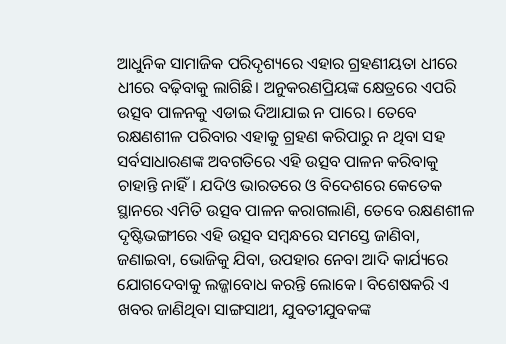ଆଧୁନିକ ସାମାଜିକ ପରିଦୃଶ୍ୟରେ ଏହାର ଗ୍ରହଣୀୟତା ଧୀରେ ଧୀରେ ବଢ଼ିବାକୁ ଲାଗିଛି। ଅନୁକରଣପ୍ରିୟଙ୍କ କ୍ଷେତ୍ରରେ ଏପରି ଉତ୍ସବ ପାଳନକୁ ଏଡାଇ ଦିଆଯାଇ ନ ପାରେ। ତେବେ ରକ୍ଷଣଶୀଳ ପରିବାର ଏହାକୁ ଗ୍ରହଣ କରିପାରୁ ନ ଥିବା ସହ ସର୍ବସାଧାରଣଙ୍କ ଅବଗତିରେ ଏହି ଉତ୍ସବ ପାଳନ କରିବାକୁ ଚାହାନ୍ତି ନାହିଁ। ଯଦିଓ ଭାରତରେ ଓ ବିଦେଶରେ କେତେକ ସ୍ଥାନରେ ଏମିତି ଉତ୍ସବ ପାଳନ କରାଗଲାଣି, ତେବେ ରକ୍ଷଣଶୀଳ ଦୃଷ୍ଟିଭଙ୍ଗୀରେ ଏହି ଉତ୍ସବ ସମ୍ବନ୍ଧରେ ସମସ୍ତେ ଜାଣିବା, ଜଣାଇବା, ଭୋଜିକୁ ଯିବା, ଉପହାର ନେବା ଆଦି କାର୍ଯ୍ୟରେ ଯୋଗଦେବାକୁ ଲଜ୍ଜାବୋଧ କରନ୍ତି ଲୋକେ। ବିଶେଷକରି ଏ ଖବର ଜାଣିଥିବା ସାଙ୍ଗସାଥୀ, ଯୁବତୀଯୁବକଙ୍କ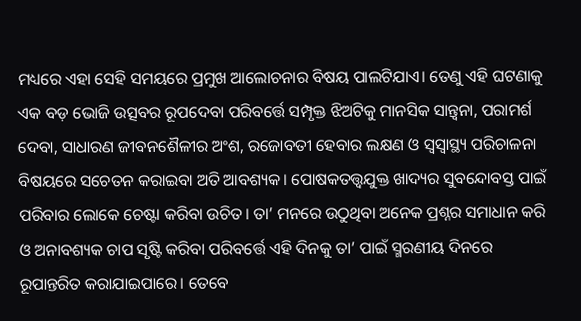ମଧ୍ୟରେ ଏହା ସେହି ସମୟରେ ପ୍ରମୁଖ ଆଲୋଚନାର ବିଷୟ ପାଲଟିଯାଏ। ତେଣୁ ଏହି ଘଟଣାକୁ ଏକ ବଡ଼ ଭୋଜି ଉତ୍ସବର ରୂପଦେବା ପରିବର୍ତ୍ତେ ସମ୍ପୃକ୍ତ ଝିଅଟିକୁ ମାନସିକ ସାନ୍ତ୍ବନା, ପରାମର୍ଶ ଦେବା, ସାଧାରଣ ଜୀବନଶୈଳୀର ଅଂଶ, ରଜୋବତୀ ହେବାର ଲକ୍ଷଣ ଓ ସ୍ବସ୍ବାସ୍ଥ୍ୟ ପରିଚାଳନା ବିଷୟରେ ସଚେତନ କରାଇବା ଅତି ଆବଶ୍ୟକ। ପୋଷକତତ୍ତ୍ୱଯୁକ୍ତ ଖାଦ୍ୟର ସୁବନ୍ଦୋବସ୍ତ ପାଇଁ ପରିବାର ଲୋକେ ଚେଷ୍ଟା କରିବା ଉଚିତ। ତା’ ମନରେ ଉଠୁଥିବା ଅନେକ ପ୍ରଶ୍ନର ସମାଧାନ କରି ଓ ଅନାବଶ୍ୟକ ଚାପ ସୃଷ୍ଟି କରିବା ପରିବର୍ତ୍ତେ ଏହି ଦିନକୁ ତା’ ପାଇଁ ସ୍ମରଣୀୟ ଦିନରେ ରୂପାନ୍ତରିତ କରାଯାଇପାରେ। ତେବେ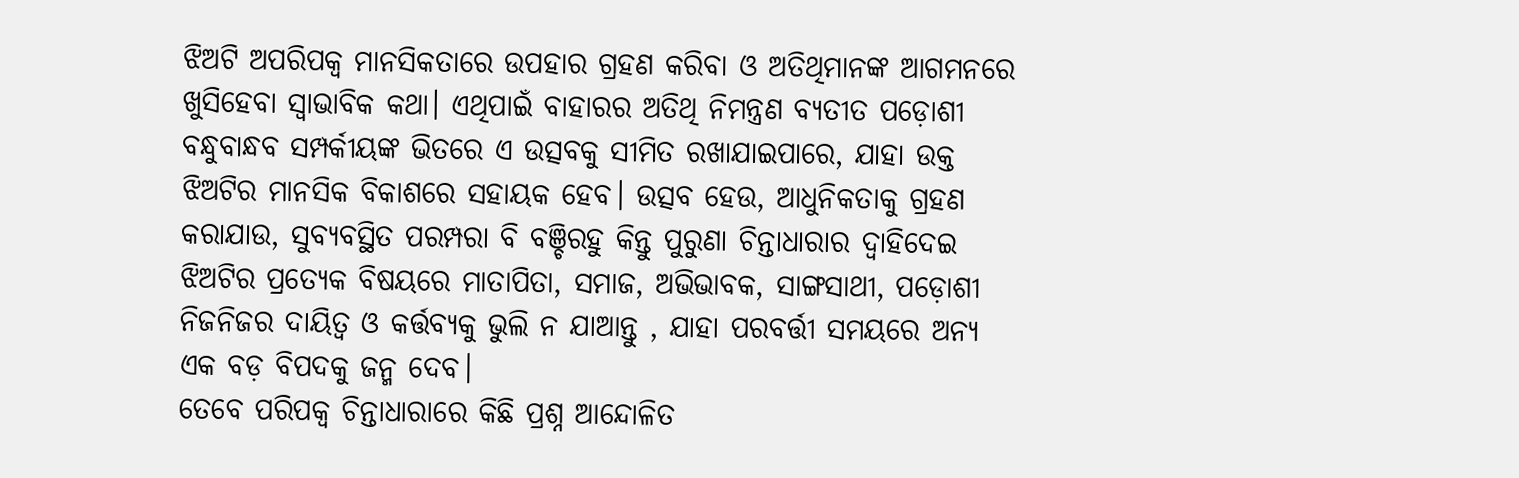ଝିଅଟି ଅପରିପକ୍ୱ ମାନସିକତାରେ ଉପହାର ଗ୍ରହଣ କରିବା ଓ ଅତିଥିମାନଙ୍କ ଆଗମନରେ ଖୁସିହେବା ସ୍ବାଭାବିକ କଥା। ଏଥିପାଇଁ ବାହାରର ଅତିଥି ନିମନ୍ତ୍ରଣ ବ୍ୟତୀତ ପଡ଼ୋଶୀ ବନ୍ଧୁବାନ୍ଧବ ସମ୍ପର୍କୀୟଙ୍କ ଭିତରେ ଏ ଉତ୍ସବକୁ ସୀମିତ ରଖାଯାଇପାରେ, ଯାହା ଉକ୍ତ ଝିଅଟିର ମାନସିକ ବିକାଶରେ ସହାୟକ ହେବ। ଉତ୍ସବ ହେଉ, ଆଧୁନିକତାକୁ ଗ୍ରହଣ କରାଯାଉ, ସୁବ୍ୟବସ୍ଥିତ ପରମ୍ପରା ବି ବଞ୍ଚିରହୁ କିନ୍ତୁ ପୁରୁଣା ଚିନ୍ତାଧାରାର ଦ୍ୱାହିଦେଇ ଝିଅଟିର ପ୍ରତ୍ୟେକ ବିଷୟରେ ମାତାପିତା, ସମାଜ, ଅଭିଭାବକ, ସାଙ୍ଗସାଥୀ, ପଡ଼ୋଶୀ ନିଜନିଜର ଦାୟିତ୍ୱ ଓ କର୍ତ୍ତବ୍ୟକୁ ଭୁଲି ନ ଯାଆନ୍ତୁ , ଯାହା ପରବର୍ତ୍ତୀ ସମୟରେ ଅନ୍ୟ ଏକ ବଡ଼ ବିପଦକୁ ଜନ୍ମ ଦେବ।
ତେବେ ପରିପକ୍ୱ ଚିନ୍ତାଧାରାରେ କିଛି ପ୍ରଶ୍ନ ଆନ୍ଦୋଳିତ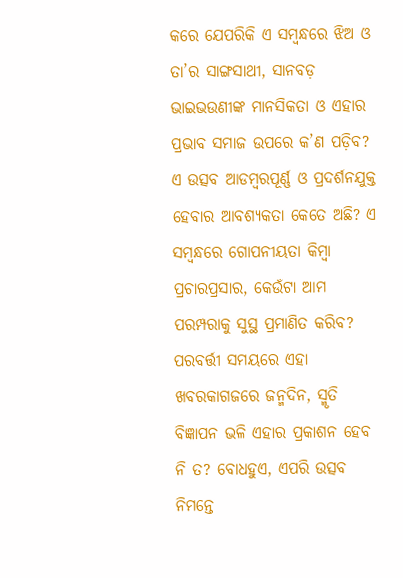କରେ ଯେପରିକି ଏ ସମ୍ବନ୍ଧରେ ଝିଅ ଓ ତା’ର ସାଙ୍ଗସାଥୀ, ସାନବଡ଼ ଭାଇଭଉଣୀଙ୍କ ମାନସିକତା ଓ ଏହାର ପ୍ରଭାବ ସମାଜ ଉପରେ କ’ଣ ପଡ଼ିବ? ଏ ଉତ୍ସବ ଆଡମ୍ବରପୂର୍ଣ୍ଣ ଓ ପ୍ରଦର୍ଶନଯୁକ୍ତ ହେବାର ଆବଶ୍ୟକତା କେତେ ଅଛି? ଏ ସମ୍ବନ୍ଧରେ ଗୋପନୀୟତା କିମ୍ବା ପ୍ରଚାରପ୍ରସାର, କେଉଁଟା ଆମ ପରମ୍ପରାକୁ ସୁସ୍ଥ ପ୍ରମାଣିତ କରିବ? ପରବର୍ତ୍ତୀ ସମୟରେ ଏହା ଖବରକାଗଜରେ ଜନ୍ମଦିନ, ସ୍ମୃତି ବିଜ୍ଞାପନ ଭଳି ଏହାର ପ୍ରକାଶନ ହେବ ନି ତ? ବୋଧହୁଏ, ଏପରି ଉତ୍ସବ ନିମନ୍ତେ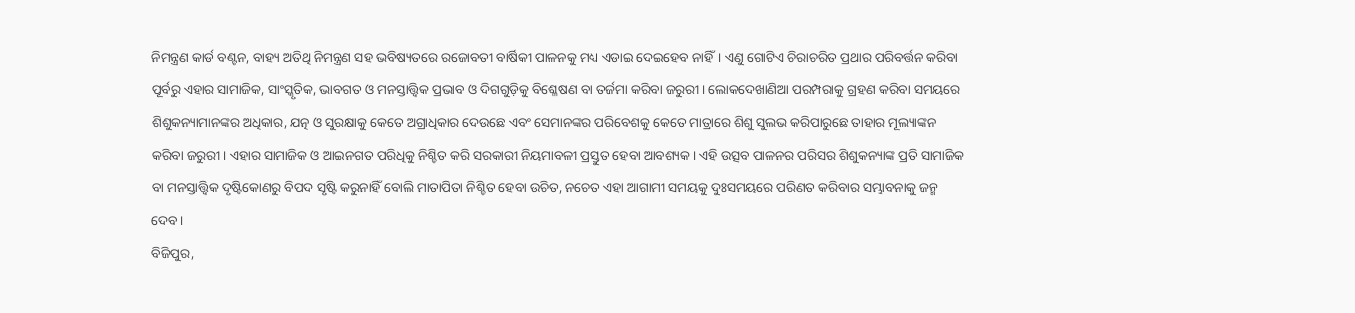ନିମନ୍ତ୍ରଣ କାର୍ଡ ବଣ୍ଟନ, ବାହ୍ୟ ଅତିଥି ନିମନ୍ତ୍ରଣ ସହ ଭବିଷ୍ୟତରେ ରଜୋବତୀ ବାର୍ଷିକୀ ପାଳନକୁ ମଧ୍ୟ ଏଡାଇ ଦେଇହେବ ନାହିଁ। ଏଣୁ ଗୋଟିଏ ଚିରାଚରିତ ପ୍ରଥାର ପରିବର୍ତ୍ତନ କରିବା ପୂର୍ବରୁ ଏହାର ସାମାଜିକ, ସାଂସ୍କୃତିକ, ଭାବଗତ ଓ ମନସ୍ତାତ୍ତ୍ୱିକ ପ୍ରଭାବ ଓ ଦିଗଗୁଡ଼ିକୁ ବିଶ୍ଳେଷଣ ବା ତର୍ଜମା କରିବା ଜରୁରୀ। ଲୋକଦେଖାଣିଆ ପରମ୍ପରାକୁ ଗ୍ରହଣ କରିବା ସମୟରେ ଶିଶୁକନ୍ୟାମାନଙ୍କର ଅଧିକାର, ଯତ୍ନ ଓ ସୁରକ୍ଷାକୁ କେତେ ଅଗ୍ରାଧିକାର ଦେଉଛେ ଏବଂ ସେମାନଙ୍କର ପରିବେଶକୁ କେତେ ମାତ୍ରାରେ ଶିଶୁ ସୁଲଭ କରିପାରୁଛେ ତାହାର ମୂଲ୍ୟାଙ୍କନ କରିବା ଜରୁରୀ। ଏହାର ସାମାଜିକ ଓ ଆଇନଗତ ପରିଧିକୁ ନିଶ୍ଚିତ କରି ସରକାରୀ ନିୟମାବଳୀ ପ୍ରସ୍ତୁତ ହେବା ଆବଶ୍ୟକ। ଏହି ଉତ୍ସବ ପାଳନର ପରିସର ଶିଶୁକନ୍ୟାଙ୍କ ପ୍ରତି ସାମାଜିକ ବା ମନସ୍ତାତ୍ତ୍ୱିକ ଦୃଷ୍ଟିକୋଣରୁ ବିପଦ ସୃଷ୍ଟି କରୁନାହିଁ ବୋଲି ମାତାପିତା ନିଶ୍ଚିତ ହେବା ଉଚିତ, ନଚେତ ଏହା ଆଗାମୀ ସମୟକୁ ଦୁଃସମୟରେ ପରିଣତ କରିବାର ସମ୍ଭାବନାକୁ ଜନ୍ମ ଦେବ।
ବିଜିପୁର,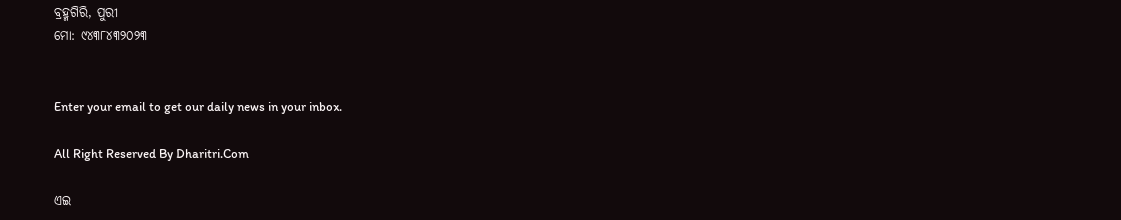ବ୍ରହ୍ମଗିରି, ପୁରୀ
ମୋ: ୯୪୩୮୪୩୨୦୨୩


Enter your email to get our daily news in your inbox.

All Right Reserved By Dharitri.Com

ଏଇ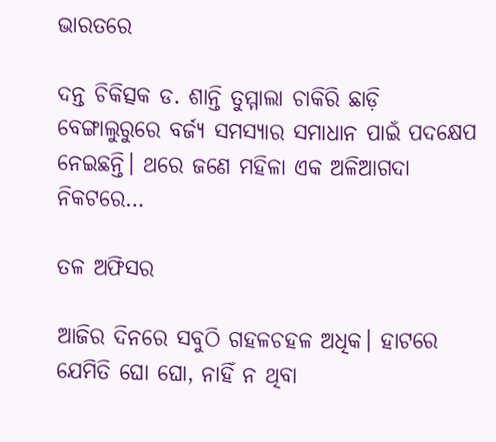ଭାରତରେ

ଦନ୍ତ ଚିକିତ୍ସକ ଡ. ଶାନ୍ତି ତୁମ୍ମାଲା ଚାକିରି ଛାଡ଼ି ବେଙ୍ଗାଲୁରୁରେ ବର୍ଜ୍ୟ ସମସ୍ୟାର ସମାଧାନ ପାଇଁ ପଦକ୍ଷେପ ନେଇଛନ୍ତି। ଥରେ ଜଣେ ମହିଳା ଏକ ଅଳିଆଗଦା ନିକଟରେ…

ତଳ ଅଫିସର

ଆଜିର ଦିନରେ ସବୁଠି ଗହଳଚହଳ ଅଧିକ। ହାଟରେ ଯେମିତି ଘୋ ଘୋ, ନାହିଁ ନ ଥିବା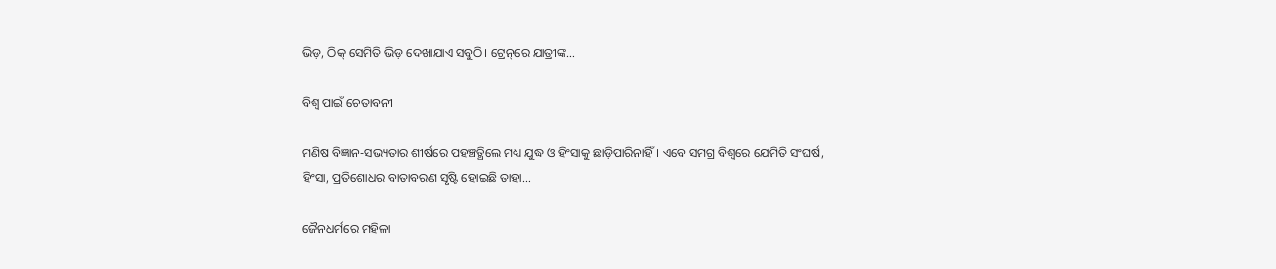ଭିଡ଼, ଠିକ୍‌ ସେମିତି ଭିଡ଼ ଦେଖାଯାଏ ସବୁଠି। ଟ୍ରେନ୍‌ରେ ଯାତ୍ରୀଙ୍କ…

ବିଶ୍ୱ ପାଇଁ ଚେତାବନୀ

ମଣିଷ ବିଜ୍ଞାନ-ସଭ୍ୟତାର ଶୀର୍ଷରେ ପହଞ୍ଚତ୍ଥିଲେ ମଧ୍ୟ ଯୁଦ୍ଧ ଓ ହିଂସାକୁ ଛାଡ଼ିପାରିନାହିଁ। ଏବେ ସମଗ୍ର ବିଶ୍ୱରେ ଯେମିତି ସଂଘର୍ଷ, ହିଂସା, ପ୍ରତିଶୋଧର ବାତାବରଣ ସୃଷ୍ଟି ହୋଇଛି ତାହା…

ଜୈନଧର୍ମରେ ମହିଳା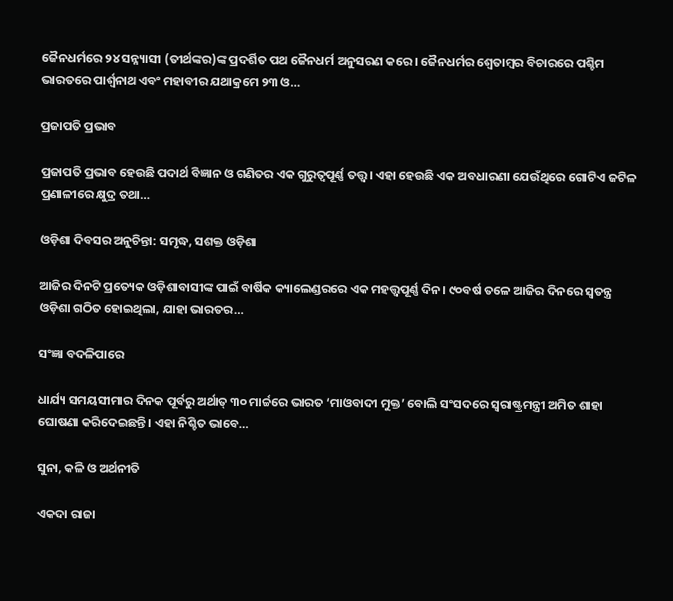ଜୈନଧର୍ମରେ ୨୪ ସନ୍ନ୍ୟାସୀ (ତୀର୍ଥଙ୍କର)ଙ୍କ ପ୍ରଦର୍ଶିତ ପଥ ଜୈନଧର୍ମ ଅନୁସରଣ କରେ। ଜୈନଧର୍ମର ଶ୍ୱେତାମ୍ବର ବିଚାରରେ ପଶ୍ଚିମ ଭାରତରେ ପାର୍ଶ୍ୱନାଥ ଏବଂ ମହାବୀର ଯଥାକ୍ରମେ ୨୩ ଓ…

ପ୍ରଜାପତି ପ୍ରଭାବ

ପ୍ରଜାପତି ପ୍ରଭାବ ହେଉଛି ପଦାର୍ଥ ବିଜ୍ଞାନ ଓ ଗଣିତର ଏକ ଗୁରୁତ୍ୱପୂର୍ଣ୍ଣ ତତ୍ତ୍ୱ। ଏହା ହେଉଛି ଏକ ଅବଧାରଣା ଯେଉଁଥିରେ ଗୋଟିଏ ଜଟିଳ ପ୍ରଣାଳୀରେ କ୍ଷୁଦ୍ର ତଥା…

ଓଡ଼ିଶା ଦିବସର ଅନୁଚିନ୍ତା: ସମୃଦ୍ଧ, ସଶକ୍ତ ଓଡ଼ିଶା

ଆଜିର ଦିନଟି ପ୍ରତ୍ୟେକ ଓଡ଼ିଶାବାସୀଙ୍କ ପାଇଁ ବାର୍ଷିକ କ୍ୟାଲେଣ୍ଡରରେ ଏକ ମହତ୍ତ୍ୱପୂର୍ଣ୍ଣ ଦିନ। ୯୦ବର୍ଷ ତଳେ ଆଜିର ଦିନରେ ସ୍ବତନ୍ତ୍ର ଓଡ଼ିଶା ଗଠିତ ହୋଇଥିଲା, ଯାହା ଭାରତର…

ସଂଜ୍ଞା ବଦଳିପାରେ

ଧାର୍ଯ୍ୟ ସମୟସୀମାର ଦିନକ ପୂର୍ବରୁ ଅର୍ଥାତ୍‌ ୩୦ ମାର୍ଚ୍ଚରେ ଭାରତ ‘ମାଓବାଦୀ ମୁକ୍ତ’ ବୋଲି ସଂସଦରେ ସ୍ବରାଷ୍ଟ୍ରମନ୍ତ୍ରୀ ଅମିତ ଶାହା ଘୋଷଣା କରିଦେଇଛନ୍ତି। ଏହା ନିଶ୍ଚିତ ଭାବେ…

ସୁନା, କଳି ଓ ଅର୍ଥନୀତି

ଏକଦା ରାଜା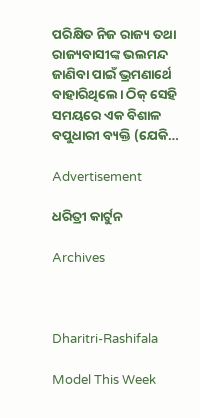ପରିକ୍ଷିତ ନିଜ ରାଜ୍ୟ ତଥା ରାଜ୍ୟବାସୀଙ୍କ ଭଲମନ୍ଦ ଜାଣିବା ପାଇଁ ଭ୍ରମଣାର୍ଥେ ବାହାରିଥିଲେ। ଠିକ୍‌ ସେହି ସମୟରେ ଏକ ବିଶାଳ ବପୁଧାରୀ ବ୍ୟକ୍ତି (ଯେକି…

Advertisement

ଧରିତ୍ରୀ କାର୍ଟୁନ

Archives



Dharitri-Rashifala

Model This Week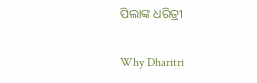ପିଲାଙ୍କ ଧରିତ୍ରୀ

Why Dharitri